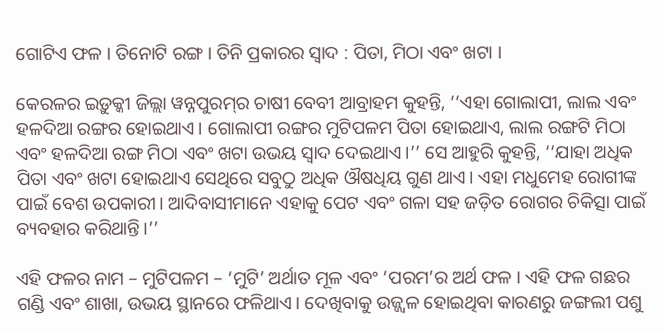ଗୋଟିଏ ଫଳ । ତିନୋଟି ରଙ୍ଗ । ତିନି ପ୍ରକାରର ସ୍ୱାଦ : ପିତା, ମିଠା ଏବଂ ଖଟା ।

କେରଳର ଇଡ଼ୁକ୍କୀ ଜିଲ୍ଲା ୱନ୍ନପୁରମ୍‌ର ଚାଷୀ ବେବୀ ଆବ୍ରାହମ କୁହନ୍ତି, ‘‘ଏହା ଗୋଲାପୀ, ଲାଲ ଏବଂ ହଳଦିଆ ରଙ୍ଗର ହୋଇଥାଏ। ଗୋଲାପୀ ରଙ୍ଗର ମୁଟିପଳମ ପିତା ହୋଇଥାଏ, ଲାଲ ରଙ୍ଗଟି ମିଠା ଏବଂ ହଳଦିଆ ରଙ୍ଗ ମିଠା ଏବଂ ଖଟା ଉଭୟ ସ୍ୱାଦ ଦେଇଥାଏ।’’ ସେ ଆହୁରି କୁହନ୍ତି, ‘‘ଯାହା ଅଧିକ ପିତା ଏବଂ ଖଟା ହୋଇଥାଏ ସେଥିରେ ସବୁଠୁ ଅଧିକ ଔଷଧିୟ ଗୁଣ ଥାଏ। ଏହା ମଧୁମେହ ରୋଗୀଙ୍କ ପାଇଁ ବେଶ ଉପକାରୀ। ଆଦିବାସୀମାନେ ଏହାକୁ ପେଟ ଏବଂ ଗଳା ସହ ଜଡ଼ିତ ରୋଗର ଚିକିତ୍ସା ପାଇଁ ବ୍ୟବହାର କରିଥାନ୍ତି।’’

ଏହି ଫଳର ନାମ – ମୁଟିପଳମ – ‘ମୁଟି’ ଅର୍ଥାତ ମୂଳ ଏବଂ ‘ପରମ’ର ଅର୍ଥ ଫଳ । ଏହି ଫଳ ଗଛର ଗଣ୍ଡି ଏବଂ ଶାଖା, ଉଭୟ ସ୍ଥାନରେ ଫଳିଥାଏ। ଦେଖିବାକୁ ଉଜ୍ଜ୍ୱଳ ହୋଇଥିବା କାରଣରୁ ଜଙ୍ଗଲୀ ପଶୁ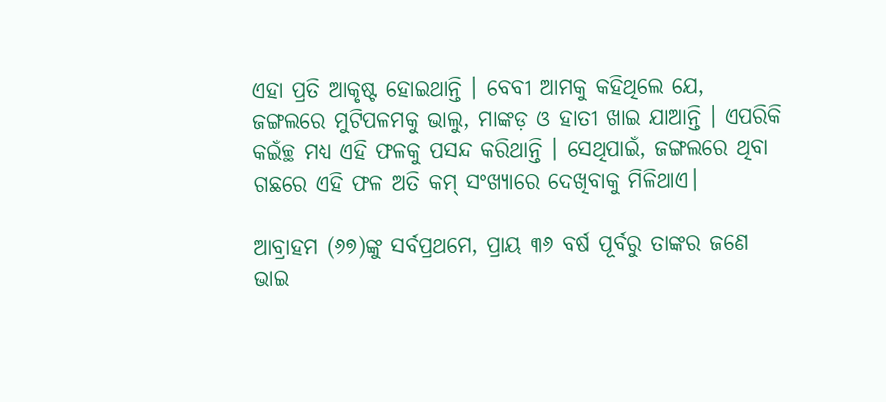ଏହା ପ୍ରତି ଆକୃଷ୍ଟ ହୋଇଥାନ୍ତି । ବେବୀ ଆମକୁ କହିଥିଲେ ଯେ, ଜଙ୍ଗଲରେ ମୁଟିପଳମକୁ ଭାଲୁ, ମାଙ୍କଡ଼ ଓ ହାତୀ ଖାଇ ଯାଆନ୍ତି । ଏପରିକି କଇଁଚ୍ଛ ମଧ୍ୟ ଏହି ଫଳକୁ ପସନ୍ଦ କରିଥାନ୍ତି । ସେଥିପାଇଁ, ଜଙ୍ଗଲରେ ଥିବା ଗଛରେ ଏହି ଫଳ ଅତି କମ୍ ସଂଖ୍ୟାରେ ଦେଖିବାକୁ ମିଳିଥାଏ।

ଆବ୍ରାହମ (୬୭)ଙ୍କୁ ସର୍ବପ୍ରଥମେ, ପ୍ରାୟ ୩୬ ବର୍ଷ ପୂର୍ବରୁ ତାଙ୍କର ଜଣେ ଭାଇ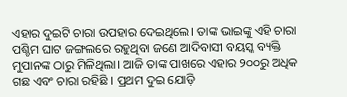ଏହାର ଦୁଇଟି ଚାରା ଉପହାର ଦେଇଥିଲେ। ତାଙ୍କ ଭାଇଙ୍କୁ ଏହି ଚାରା ପଶ୍ଚିମ ଘାଟ ଜଙ୍ଗଲରେ ରହୁଥିବା ଜଣେ ଆଦିବାସୀ ବୟସ୍କ ବ୍ୟକ୍ତି ମୁପାନଙ୍କ ଠାରୁ ମିଳିଥିଲା। ଆଜି ତାଙ୍କ ପାଖରେ ଏହାର ୨୦୦ରୁ ଅଧିକ ଗଛ ଏବଂ ଚାରା ରହିଛି । ପ୍ରଥମ ଦୁଇ ଯୋଡ଼ି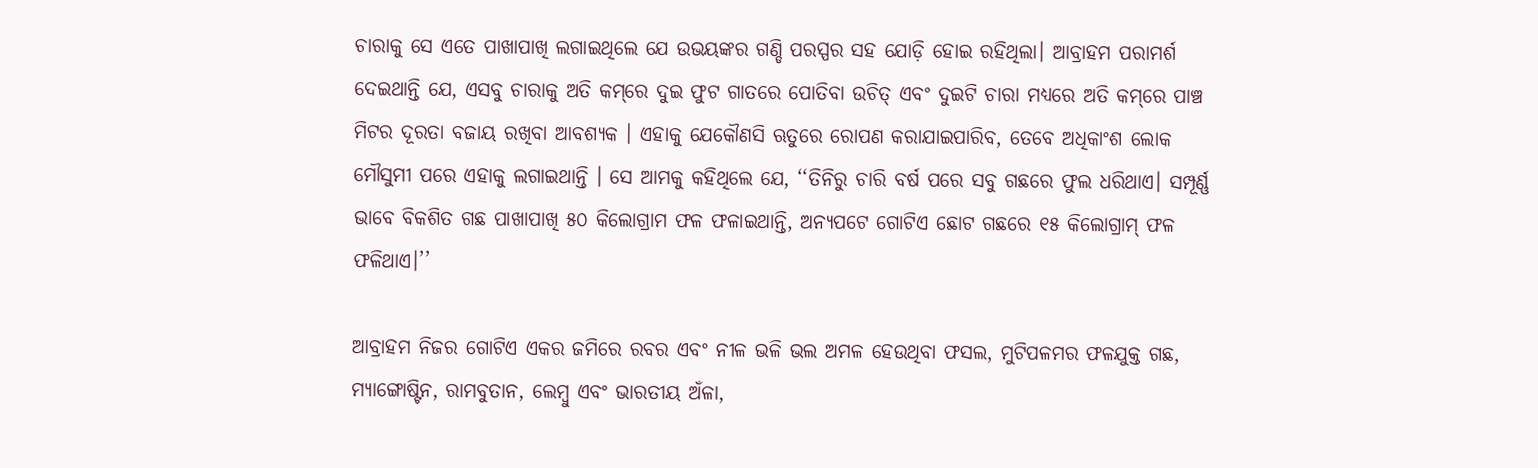ଚାରାକୁ ସେ ଏତେ ପାଖାପାଖି ଲଗାଇଥିଲେ ଯେ ଉଭୟଙ୍କର ଗଣ୍ଡି ପରସ୍ପର ସହ ଯୋଡ଼ି ହୋଇ ରହିଥିଲା। ଆବ୍ରାହମ ପରାମର୍ଶ ଦେଇଥାନ୍ତି ଯେ, ଏସବୁ ଚାରାକୁ ଅତି କମ୍‌ରେ ଦୁଇ ଫୁଟ ଗାତରେ ପୋତିବା ଉଚିତ୍‌ ଏବଂ ଦୁଇଟି ଚାରା ମଧ୍ୟରେ ଅତି କମ୍‌ରେ ପାଞ୍ଚ ମିଟର ଦୂରତା ବଜାୟ ରଖିବା ଆବଶ୍ୟକ । ଏହାକୁ ଯେକୌଣସି ଋତୁରେ ରୋପଣ କରାଯାଇପାରିବ, ତେବେ ଅଧିକାଂଶ ଲୋକ ମୌସୁମୀ ପରେ ଏହାକୁ ଲଗାଇଥାନ୍ତି । ସେ ଆମକୁ କହିଥିଲେ ଯେ, ‘‘ତିନିରୁ ଚାରି ବର୍ଷ ପରେ ସବୁ ଗଛରେ ଫୁଲ ଧରିଥାଏ। ସମ୍ପୂର୍ଣ୍ଣ ଭାବେ ବିକଶିତ ଗଛ ପାଖାପାଖି ୫୦ କିଲୋଗ୍ରାମ ଫଳ ଫଳାଇଥାନ୍ତି, ଅନ୍ୟପଟେ ଗୋଟିଏ ଛୋଟ ଗଛରେ ୧୫ କିଲୋଗ୍ରାମ୍‌ ଫଳ ଫଳିଥାଏ।’’

ଆବ୍ରାହମ ନିଜର ଗୋଟିଏ ଏକର ଜମିରେ ରବର ଏବଂ ନୀଳ ଭଳି ଭଲ ଅମଳ ହେଉଥିବା ଫସଲ, ମୁଟିପଳମର ଫଳଯୁକ୍ତ ଗଛ, ମ୍ୟାଙ୍ଗୋଷ୍ଟିନ, ରାମବୁତାନ, ଲେମ୍ବୁ ଏବଂ ଭାରତୀୟ ଅଁଳା,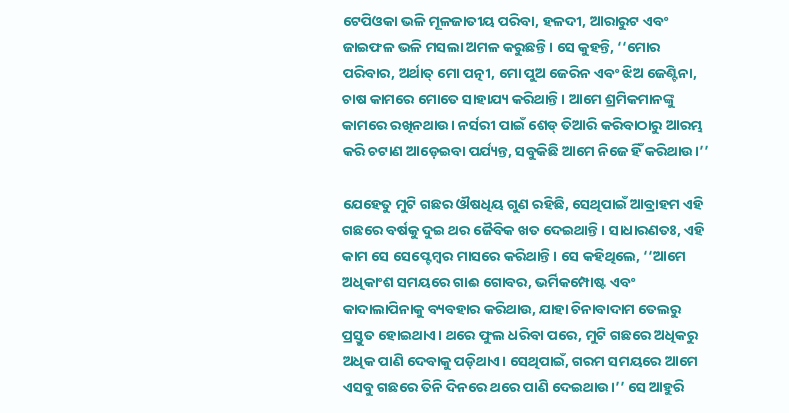ଟେପିଓକା ଭଳି ମୂଳଜାତୀୟ ପରିବା, ହଳଦୀ, ଆରାରୁଟ ଏବଂ ଜାଇଫଳ ଭଳି ମସଲା ଅମଳ କରୁଛନ୍ତି। ସେ କୁହନ୍ତି, ‘‘ମୋର ପରିବାର, ଅର୍ଥାତ୍‌ ମୋ ପତ୍ନୀ, ମୋ ପୁଅ ଜେରିନ ଏବଂ ଝିଅ ଜେଣ୍ଟିନା, ଚାଷ କାମରେ ମୋତେ ସାହାଯ୍ୟ କରିଥାନ୍ତି । ଆମେ ଶ୍ରମିକମାନଙ୍କୁ କାମରେ ରଖିନଥାଉ। ନର୍ସରୀ ପାଇଁ ଶେଡ୍‌ ତିଆରି କରିବାଠାରୁ ଆରମ୍ଭ କରି ଚଟାଣ ଆଡ଼େଇବା ପର୍ଯ୍ୟନ୍ତ, ସବୁକିଛି ଆମେ ନିଜେ ହିଁ କରିଥାଉ।’’

ଯେହେତୁ ମୁଟି ଗଛର ଔଷଧିୟ ଗୁଣ ରହିଛି, ସେଥିପାଇଁ ଆବ୍ରାହମ ଏହି ଗଛରେ ବର୍ଷକୁ ଦୁଇ ଥର ଜୈବିକ ଖତ ଦେଇଥାନ୍ତି । ସାଧାରଣତଃ, ଏହି କାମ ସେ ସେପ୍ଟେମ୍ବର ମାସରେ କରିଥାନ୍ତି। ସେ କହିଥିଲେ, ‘‘ଆମେ ଅଧିକାଂଶ ସମୟରେ ଗାଈ ଗୋବର, ଭର୍ମିକମ୍ପୋଷ୍ଟ ଏବଂ କାଦାଲାପିନାକୁ ବ୍ୟବହାର କରିଥାଉ, ଯାହା ଚିନାବାଦାମ ତେଲରୁ ପ୍ରସ୍ତୁତ ହୋଇଥାଏ। ଥରେ ଫୁଲ ଧରିବା ପରେ, ମୁଟି ଗଛରେ ଅଧିକରୁ ଅଧିକ ପାଣି ଦେବାକୁ ପଡ଼ିଥାଏ। ସେଥିପାଇଁ, ଗରମ ସମୟରେ ଆମେ ଏସବୁ ଗଛରେ ତିନି ଦିନରେ ଥରେ ପାଣି ଦେଇଥାଉ।’’ ସେ ଆହୁରି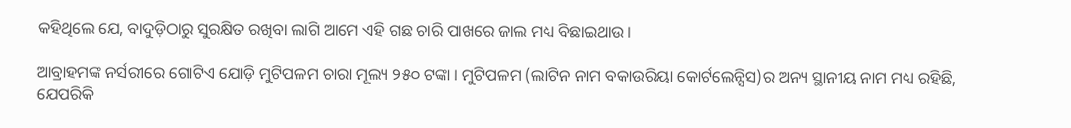କହିଥିଲେ ଯେ, ବାଦୁଡ଼ିଠାରୁ ସୁରକ୍ଷିତ ରଖିବା ଲାଗି ଆମେ ଏହି ଗଛ ଚାରି ପାଖରେ ଜାଲ ମଧ୍ୟ ବିଛାଇଥାଉ ।

ଆବ୍ରାହମଙ୍କ ନର୍ସରୀରେ ଗୋଟିଏ ଯୋଡ଼ି ମୁଟିପଳମ ଚାରା ମୂଲ୍ୟ ୨୫୦ ଟଙ୍କା । ମୁଟିପଳମ (ଲାଟିନ ନାମ ବକାଉରିୟା କୋର୍ଟଲେନ୍ସିସ)ର ଅନ୍ୟ ସ୍ଥାନୀୟ ନାମ ମଧ୍ୟ ରହିଛି, ଯେପରିକି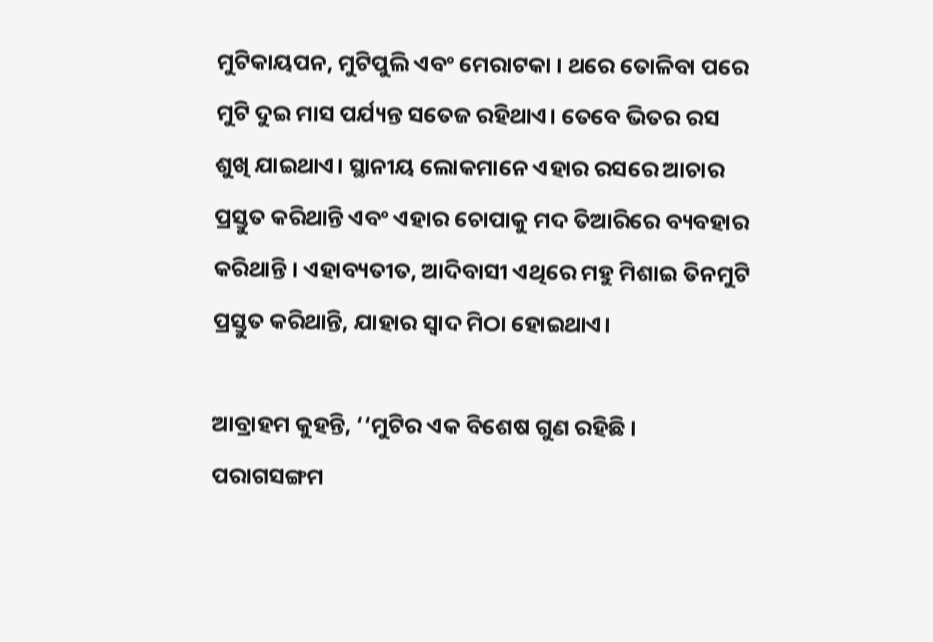ମୁଟିକାୟପନ, ମୁଟିପୁଲି ଏବଂ ମେରାଟକା । ଥରେ ତୋଳିବା ପରେ ମୁଟି ଦୁଇ ମାସ ପର୍ଯ୍ୟନ୍ତ ସତେଜ ରହିଥାଏ। ତେବେ ଭିତର ରସ ଶୁଖି ଯାଇଥାଏ। ସ୍ଥାନୀୟ ଲୋକମାନେ ଏହାର ରସରେ ଆଚାର ପ୍ରସ୍ତୁତ କରିଥାନ୍ତି ଏବଂ ଏହାର ଚୋପାକୁ ମଦ ତିଆରିରେ ବ୍ୟବହାର କରିଥାନ୍ତି । ଏହାବ୍ୟତୀତ, ଆଦିବାସୀ ଏଥିରେ ମହୁ ମିଶାଇ ତିନମୁଟି ପ୍ରସ୍ତୁତ କରିଥାନ୍ତି, ଯାହାର ସ୍ୱାଦ ମିଠା ହୋଇଥାଏ।

ଆବ୍ରାହମ କୁହନ୍ତି, ‘‘ମୁଟିର ଏକ ବିଶେଷ ଗୁଣ ରହିଛି । ପରାଗସଙ୍ଗମ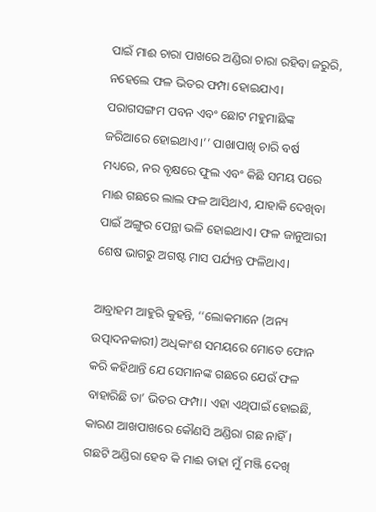ପାଇଁ ମାଈ ଚାରା ପାଖରେ ଅଣ୍ଡିରା ଚାରା ରହିବା ଜରୁରି, ନହେଲେ ଫଳ ଭିତର ଫମ୍ପା ହୋଇଯାଏ। ପରାଗସଙ୍ଗମ ପବନ ଏବଂ ଛୋଟ ମହୁମାଛିଙ୍କ ଜରିଆରେ ହୋଇଥାଏ।’’ ପାଖାପାଖି ଚାରି ବର୍ଷ ମଧ୍ୟରେ, ନର ବୃକ୍ଷରେ ଫୁଲ ଏବଂ କିଛି ସମୟ ପରେ ମାଈ ଗଛରେ ଲାଲ ଫଳ ଆସିଥାଏ, ଯାହାକି ଦେଖିବା ପାଇଁ ଅଙ୍ଗୁର ପେନ୍ଥା ଭଳି ହୋଇଥାଏ। ଫଳ ଜାନୁଆରୀ ଶେଷ ଭାଗରୁ ଅଗଷ୍ଟ ମାସ ପର୍ଯ୍ୟନ୍ତ ଫଳିଥାଏ।

ଆବ୍ରାହମ ଆହୁରି କୁହନ୍ତି, ‘‘ଲୋକମାନେ (ଅନ୍ୟ ଉତ୍ପାଦନକାରୀ) ଅଧିକାଂଶ ସମୟରେ ମୋତେ ଫୋନ କରି କହିଥାନ୍ତି ଯେ ସେମାନଙ୍କ ଗଛରେ ଯେଉଁ ଫଳ ବାହାରିଛି ତା’ ଭିତର ଫମ୍ପା। ଏହା ଏଥିପାଇଁ ହୋଇଛି, କାରଣ ଆଖପାଖରେ କୌଣସି ଅଣ୍ଡିରା ଗଛ ନାହିଁ । ଗଛଟି ଅଣ୍ଡିରା ହେବ କି ମାଈ ତାହା ମୁଁ ମଞ୍ଜି ଦେଖି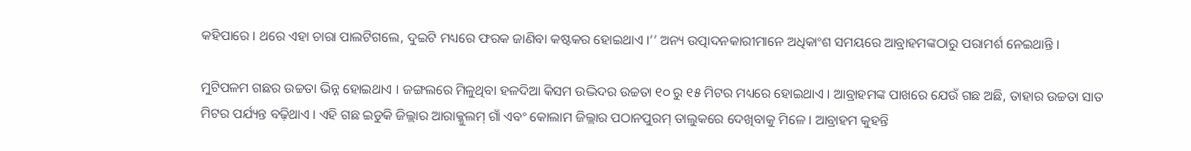କହିପାରେ । ଥରେ ଏହା ଚାରା ପାଲଟିଗଲେ, ଦୁଇଟି ମଧ୍ୟରେ ଫରକ ଜାଣିବା କଷ୍ଟକର ହୋଇଥାଏ।’’ ଅନ୍ୟ ଉତ୍ପାଦନକାରୀମାନେ ଅଧିକାଂଶ ସମୟରେ ଆବ୍ରାହମଙ୍କଠାରୁ ପରାମର୍ଶ ନେଇଥାନ୍ତି ।

ମୁଟିପଳମ ଗଛର ଉଚ୍ଚତା ଭିନ୍ନ ହୋଇଥାଏ । ଜଙ୍ଗଲରେ ମିଳୁଥିବା ହଳଦିଆ କିସମ ଉଦ୍ଭିଦର ଉଚ୍ଚତା ୧୦ ରୁ ୧୫ ମିଟର ମଧ୍ୟରେ ହୋଇଥାଏ। ଆବ୍ରାହମଙ୍କ ପାଖରେ ଯେଉଁ ଗଛ ଅଛି, ତାହାର ଉଚ୍ଚତା ସାତ ମିଟର ପର୍ଯ୍ୟନ୍ତ ବଢ଼ିଥାଏ। ଏହି ଗଛ ଇଡୁକି ଜିଲ୍ଲାର ଆରାକ୍କୁଲମ୍ ଗାଁ ଏବଂ କୋଲାମ ଜିଲ୍ଲାର ପଠାନପୁରମ୍ ତାଲୁକରେ ଦେଖିବାକୁ ମିଳେ । ଆବ୍ରାହମ କୁହନ୍ତି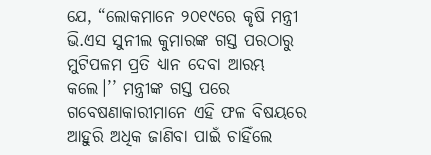ଯେ, “ଲୋକମାନେ ୨୦୧୯ରେ କୃଷି ମନ୍ତ୍ରୀ ଭି.ଏସ ସୁନୀଲ କୁମାରଙ୍କ ଗସ୍ତ ପରଠାରୁ ମୁଟିପଳମ ପ୍ରତି ଧ୍ୟାନ ଦେବା ଆରମ୍ଭ କଲେ।’’ ମନ୍ତ୍ରୀଙ୍କ ଗସ୍ତ ପରେ ଗବେଷଣାକାରୀମାନେ ଏହି ଫଳ ବିଷୟରେ ଆହୁରି ଅଧିକ ଜାଣିବା ପାଇଁ ଚାହିଁଲେ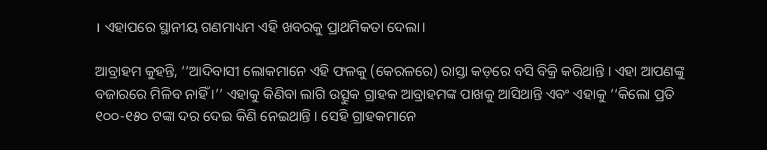। ଏହାପରେ ସ୍ଥାନୀୟ ଗଣମାଧ୍ୟମ ଏହି ଖବରକୁ ପ୍ରାଥମିକତା ଦେଲା।

ଆବ୍ରାହମ କୁହନ୍ତି, ‘‘ଆଦିବାସୀ ଲୋକମାନେ ଏହି ଫଳକୁ (କେରଳରେ) ରାସ୍ତା କଡ଼ରେ ବସି ବିକ୍ରି କରିଥାନ୍ତି । ଏହା ଆପଣଙ୍କୁ ବଜାରରେ ମିଳିବ ନାହିଁ ।’’ ଏହାକୁ କିଣିବା ଲାଗି ଉତ୍ସୁକ ଗ୍ରାହକ ଆବ୍ରାହମଙ୍କ ପାଖକୁ ଆସିଥାନ୍ତି ଏବଂ ଏହାକୁ ‘‘କିଲୋ ପ୍ରତି ୧୦୦-୧୫୦ ଟଙ୍କା ଦର ଦେଇ କିଣି ନେଇଥାନ୍ତି । ସେହି ଗ୍ରାହକମାନେ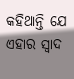କହିଥାନ୍ତି ଯେ ଏହାର ସ୍ୱାଦ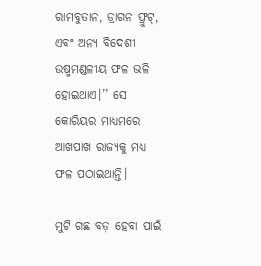ରାମବୁତାନ, ଡ୍ରାଗନ ଫ୍ରୁଟ୍‌, ଏବଂ ଅନ୍ୟ ବିଦେଶୀ ଉଷ୍ମମଣ୍ଡଳୀୟ ଫଳ ଭଳି ହୋଇଥାଏ।’’ ସେ କୋରିୟର ମାଧ୍ୟମରେ ଆଖପାଖ ରାଜ୍ୟକୁ ମଧ୍ୟ ଫଳ ପଠାଇଥାନ୍ତି।

ମୁଟି ଗଛ ବଡ଼ ହେବା ପାଇଁ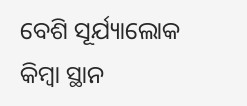ବେଶି ସୂର୍ଯ୍ୟାଲୋକ କିମ୍ବା ସ୍ଥାନ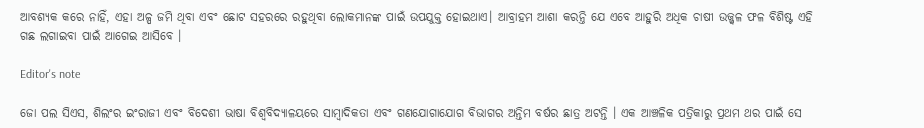ଆବଶ୍ୟକ କରେ ନାହିଁ, ଏହା ଅଳ୍ପ ଜମି ଥିବା ଏବଂ ଛୋଟ ସହରରେ ରହୁଥିବା ଲୋକମାନଙ୍କ ପାଇଁ ଉପଯୁକ୍ତ ହୋଇଥାଏ। ଆବ୍ରାହମ ଆଶା କରନ୍ତି ଯେ ଏବେ ଆହୁରି ଅଧିକ ଚାଷୀ ଉଜ୍ଜ୍ୱଳ ଫଳ ବିଶିଷ୍ଟ ଏହି ଗଛ ଲଗାଇବା ପାଇଁ ଆଗେଇ ଆସିବେ ।

Editor's note

ଜୋ ପଲ ସିଏସ, ଶିଲଂର ଇଂରାଜୀ ଏବଂ ବିଦେଶୀ ଭାଷା ବିଶ୍ୱବିଦ୍ୟାଳୟରେ ସାମ୍ବାଦିକତା ଏବଂ ଗଣଯୋଗାଯୋଗ ବିଭାଗର ଅନ୍ତିମ ବର୍ଷର ଛାତ୍ର ଅଟନ୍ତି । ଏକ ଆଞ୍ଚଳିକ ପତ୍ରିକାରୁ ପ୍ରଥମ ଥର ପାଇଁ ସେ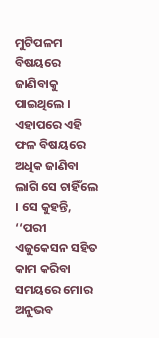ମୁଟିପଳମ ବିଷୟରେ ଜାଣିବାକୁ ପାଇଥିଲେ । ଏହାପରେ ଏହି ଫଳ ବିଷୟରେ ଅଧିକ ଜାଣିବା ଲାଗି ସେ ଚାହିଁଲେ । ସେ କୁହନ୍ତି, ‘‘ପରୀ ଏଜୁକେସନ ସହିତ କାମ କରିବା ସମୟରେ ମୋର ଅନୁଭବ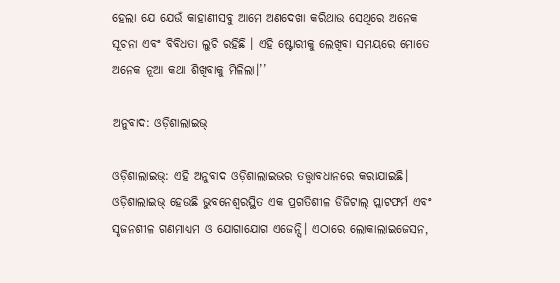ହେଲା ଯେ ଯେଉଁ କାହାଣୀସବୁ ଆମେ ଅଣଦେଖା କରିଥାଉ ସେଥିରେ ଅନେକ ସୂଚନା ଏବଂ ବିବିଧତା ଲୁଚି ରହିଛି । ଏହି ଷ୍ଟୋରୀକୁ ଲେଖିବା ସମୟରେ ମୋତେ ଅନେକ ନୂଆ କଥା ଶିଖିବାକୁ ମିଳିଲା।’’

ଅନୁବାଦ: ଓଡ଼ିଶାଲାଇଭ୍‍

ଓଡ଼ିଶାଲାଇଭ୍: ଏହି ଅନୁବାଦ ଓଡ଼ିଶାଲାଇଭର ତତ୍ତ୍ୱାବଧାନରେ କରାଯାଇଛି। ଓଡ଼ିଶାଲାଇଭ୍ ହେଉଛି ଭୁବନେଶ୍ୱରସ୍ଥିତ ଏକ ପ୍ରଗତିଶୀଳ ଡିଜିଟାଲ୍ ପ୍ଲାଟଫର୍ମ ଏବଂ ସୃଜନଶୀଳ ଗଣମାଧ୍ୟମ ଓ ଯୋଗାଯୋଗ ଏଜେନ୍ସି। ଏଠାରେ ଲୋକାଲାଇଜେସନ,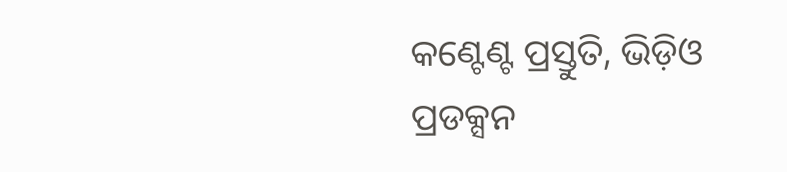କଣ୍ଟେଣ୍ଟ ପ୍ରସ୍ତୁତି, ଭିଡ଼ିଓ ପ୍ରଡକ୍ସନ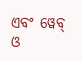ଏବଂ ୱେବ୍ ଓ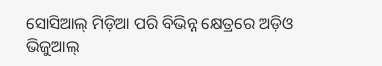ସୋସିଆଲ୍ ମିଡ଼ିଆ ପରି ବିଭିନ୍ନ କ୍ଷେତ୍ରରେ ଅଡ଼ିଓ ଭିଜୁଆଲ୍‌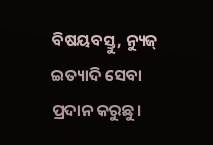ବିଷୟବସ୍ତୁ, ନ୍ୟୁଜ୍ ଇତ୍ୟାଦି ସେବା ପ୍ରଦାନ କରୁଛୁ।